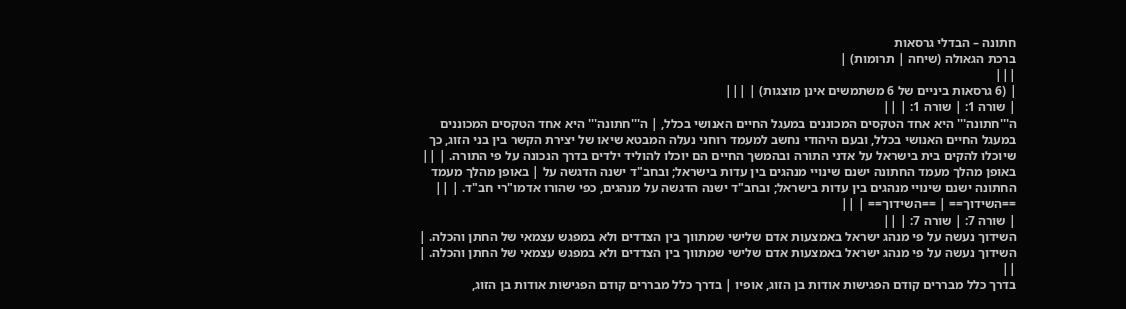חתונה – הבדלי גרסאות
ברכת הגאולה (שיחה | תרומות) |
|||
| (6 גרסאות ביניים של 6 משתמשים אינן מוצגות) | |||
| שורה 1: | שורה 1: | ||
ה'''חתונה''' היא אחד הטקסים המכוננים במעגל החיים האנושי בכלל, | ה'''חתונה''' היא אחד הטקסים המכוננים במעגל החיים האנושי בכלל, ובעם היהודי נחשב למעמד רוחני נעלה המבטא שיאו של יצירת הקשר בין בני הזוג, כך שיוכלו להקים בית בישראל על אדני התורה ובהמשך החיים הם יוכלו להוליד ילדים בדרך הנכונה על פי התורה. | ||
באופן מהלך מעמד החתונה ישנם שינויי מנהגים בין עדות בישראל; ובחב"ד ישנה הדגשה על | באופן מהלך מעמד החתונה ישנם שינויי מנהגים בין עדות בישראל; ובחב"ד ישנה הדגשה על מנהגים, כפי שהורו אדמו"רי חב"ד. | ||
==השידוך== | ==השידוך== | ||
| שורה 7: | שורה 7: | ||
השידוך נעשה על פי מנהג ישראל באמצעות אדם שלישי שמתווך בין הצדדים ולא במפגש עצמאי של החתן והכלה. | השידוך נעשה על פי מנהג ישראל באמצעות אדם שלישי שמתווך בין הצדדים ולא במפגש עצמאי של החתן והכלה. | ||
בדרך כלל מבררים קודם הפגישות אודות בן הזוג, אופיו | בדרך כלל מבררים קודם הפגישות אודות בן הזוג,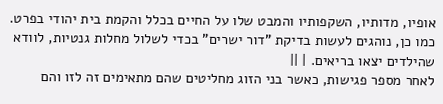אופיו, מדותיו, השקפותיו והמבט שלו על החיים בכלל והקמת בית יהודי בפרט. כמו כן, נוהגים לעשות בדיקת "דור ישרים" בכדי לשלול מחלות גנטיות, לוודא שהילדים יצאו בריאים. | ||
לאחר מספר פגישות, כאשר בני הזוג מחליטים שהם מתאימים זה לזו והם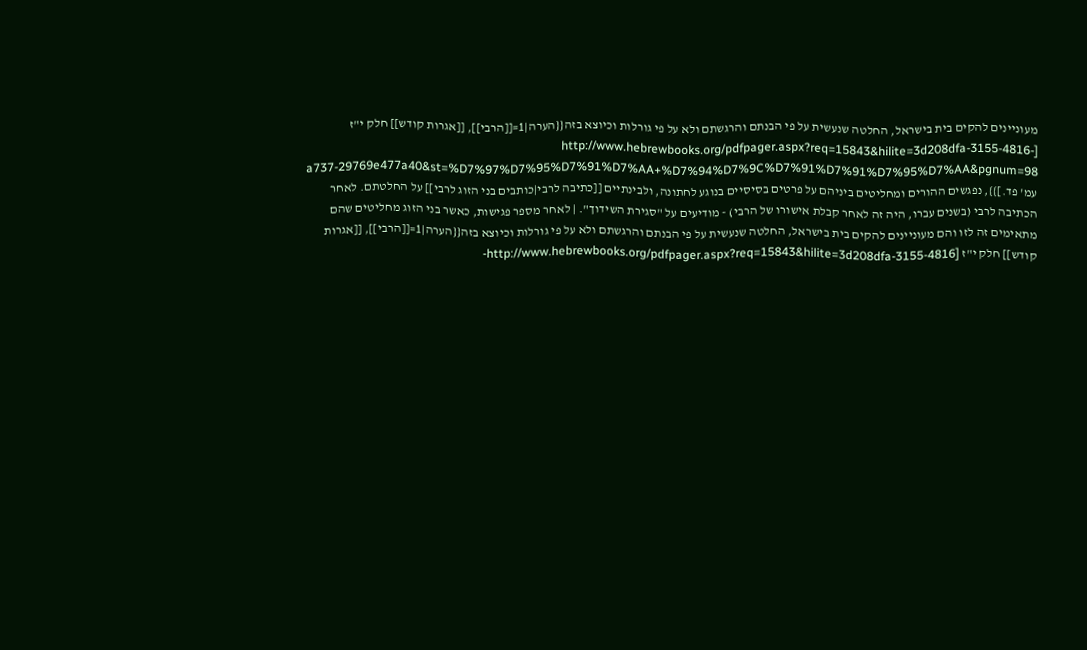מעוניינים להקים בית בישראל, החלטה שנעשית על פי הבנתם והרגשתם ולא על פי גורלות וכיוצא בזה{{הערה|1=[[הרבי]], [[אגרות קודש]] חלק י"ז [http://www.hebrewbooks.org/pdfpager.aspx?req=15843&hilite=3d208dfa-3155-4816-a737-29769e477a40&st=%D7%97%D7%95%D7%91%D7%AA+%D7%94%D7%9C%D7%91%D7%91%D7%95%D7%AA&pgnum=98 עמ' פד.]}}, נפגשים ההורים ומחליטים ביניהם על פרטים בסיסיים בנוגע לחתונה, ולבינתיים [[כתיבה לרבי|כותבים בני הזוג לרבי]] על החלטתם. לאחר הכתיבה לרבי (בשנים עברו, היה זה לאחר קבלת אישורו של הרבי) - מודיעים על "סגירת השידוך". | לאחר מספר פגישות, כאשר בני הזוג מחליטים שהם מתאימים זה לזו והם מעוניינים להקים בית בישראל, החלטה שנעשית על פי הבנתם והרגשתם ולא על פי גורלות וכיוצא בזה{{הערה|1=[[הרבי]], [[אגרות קודש]] חלק י"ז [http://www.hebrewbooks.org/pdfpager.aspx?req=15843&hilite=3d208dfa-3155-4816-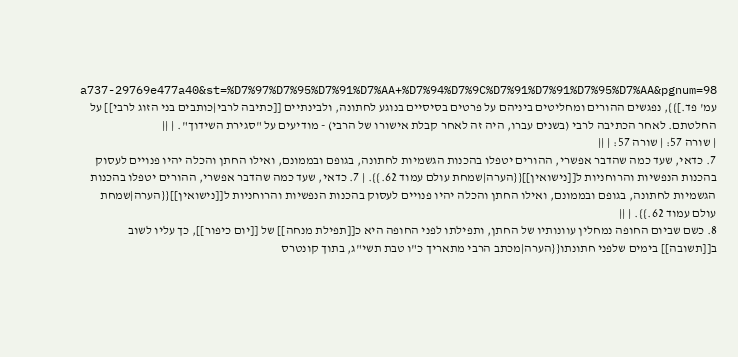a737-29769e477a40&st=%D7%97%D7%95%D7%91%D7%AA+%D7%94%D7%9C%D7%91%D7%91%D7%95%D7%AA&pgnum=98 עמ' פד.]}}, נפגשים ההורים ומחליטים ביניהם על פרטים בסיסיים בנוגע לחתונה, ולבינתיים [[כתיבה לרבי|כותבים בני הזוג לרבי]] על החלטתם. לאחר הכתיבה לרבי (בשנים עברו, היה זה לאחר קבלת אישורו של הרבי) - מודיעים על "סגירת השידוך". | ||
| שורה 57: | שורה 57: | ||
7. כדאי, שעד כמה שהדבר אפשרי, ההורים יטפלו בהכנות הגשמיות לחתונה, בגופם ובממונם, ואילו החתן והכלה יהיו פנויים לעסוק בהכנות הנפשיות והרוחניות ל[[נישואין]]{{הערה|שמחת עולם עמוד 62.}}. | 7. כדאי, שעד כמה שהדבר אפשרי, ההורים יטפלו בהכנות הגשמיות לחתונה, בגופם ובממונם, ואילו החתן והכלה יהיו פנויים לעסוק בהכנות הנפשיות והרוחניות ל[[נישואין]]{{הערה|שמחת עולם עמוד 62.}}. | ||
8. כשם שביום החופה נמחלין עוונותיו של החתן, ותפילתו לפני החופה היא כ[[תפילת מנחה]] של [[יום כיפור]], כך עליו לשוב ב[[תשובה]] בימים שלפני חתונתו{{הערה|מכתב הרבי מתאריך כ"ו טבת תשי"ג, בתוך קונטרס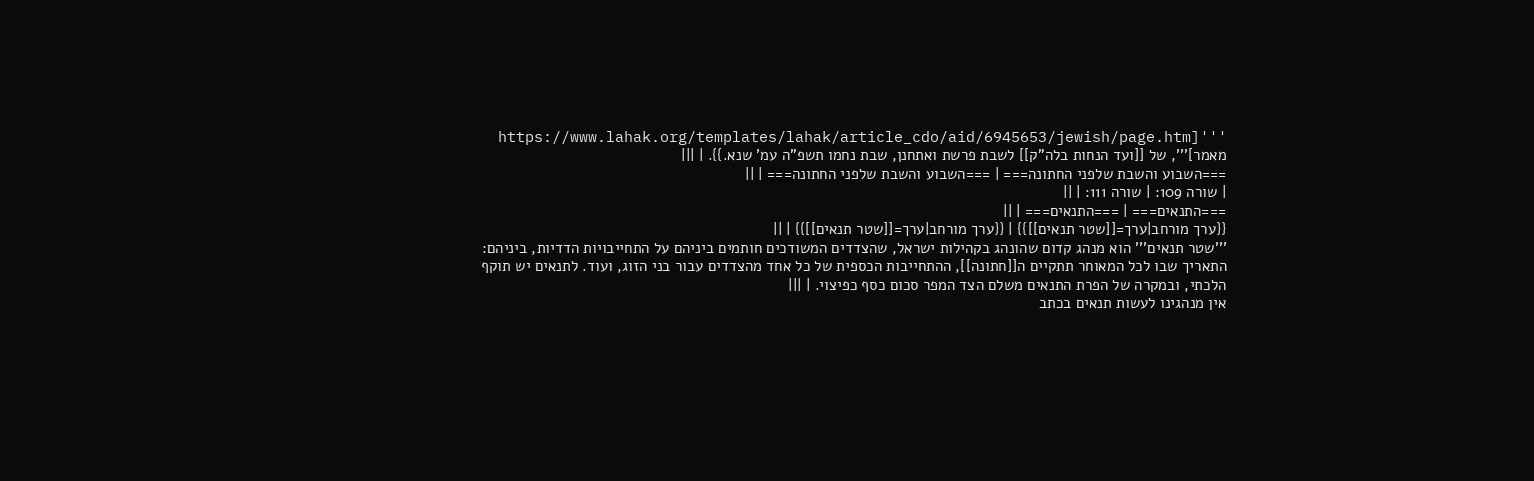'''[https://www.lahak.org/templates/lahak/article_cdo/aid/6945653/jewish/page.htm מאמר]''', של [[ועד הנחות בלה"ק]] לשבת פרשת ואתחנן, שבת נחמו תשפ"ה עמ' שנא.}}. | |||
===השבוע והשבת שלפני החתונה=== | ===השבוע והשבת שלפני החתונה=== | ||
| שורה 109: | שורה 111: | ||
===התנאים=== | ===התנאים=== | ||
{{ערך מורחב|ערך=[[שטר תנאים]]}} | {{ערך מורחב|ערך=[[שטר תנאים]]}} | ||
'''שטר תנאים''' הוא מנהג קדום שהונהג בקהילות ישראל, שהצדדים המשודכים חותמים ביניהם על התחייבויות הדדיות, ביניהם: התאריך שבו לכל המאוחר תתקיים ה[[חתונה]], ההתחייבות הכספית של כל אחד מהצדדים עבור בני הזוג, ועוד. לתנאים יש תוקף הלכתי, ובמקרה של הפרת התנאים משלם הצד המפר סכום כסף כפיצוי. | |||
אין מנהגינו לעשות תנאים בכתב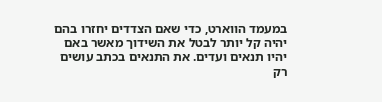במעמד הווארט, כדי שאם הצדדים יחזרו בהם יהיה קל יותר לבטל את השידוך מאשר באם יהיו תנאים ועדים. את התנאים בכתב עושים רק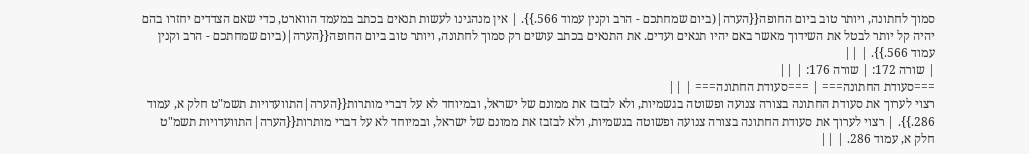סמוך לחתונה, ויותר טוב ביום החופה{{הערה|(ביום שמחתכם - הרב וקנין עמוד 566.}}. | אין מנהגינו לעשות תנאים בכתב במעמד הווארט, כדי שאם הצדדים יחזרו בהם יהיה קל יותר לבטל את השידוך מאשר באם יהיו תנאים ועדים. את התנאים בכתב עושים רק סמוך לחתונה, ויותר טוב ביום החופה{{הערה|(ביום שמחתכם - הרב וקנין עמוד 566.}}. | ||
| שורה 172: | שורה 176: | ||
===סעודת החתונה=== | ===סעודת החתונה=== | ||
רצוי לערוך את סעודת החתונה בצורה צנועה ופשוטה בגשמיות, ולא לבזבז את ממונם של ישראל, ובמיוחד לא על דברי מותרות{{הערה|התוועדויות תשמ"ט חלק א, עמוד 286.}}. | רצוי לערוך את סעודת החתונה בצורה צנועה ופשוטה בגשמיות, ולא לבזבז את ממונם של ישראל, ובמיוחד לא על דברי מותרות{{הערה|התוועדויות תשמ"ט חלק א, עמוד 286. | ||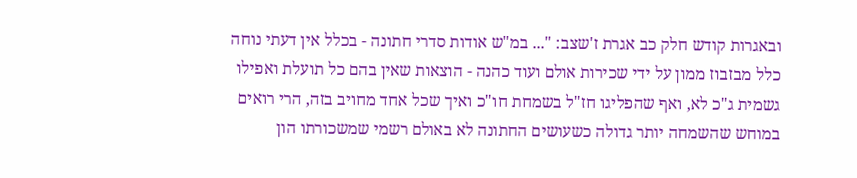ובאגרות קודש חלק כב אגרת ז'שצב: "... במ"ש אודות סדרי חתונה - בכלל אין דעתי נוחה כלל מבזבוז ממון על ידי שכירות אולם ועוד כהנה - הוצאות שאין בהם כל תועלת ואפילו גשמית ג"כ לא, ואף שהפליגו חז"ל בשמחת חו"כ ואיך שכל אחד מחויב בזה, הרי רואים במוחש שהשמחה יותר גדולה כשעושים החתונה לא באולם רשמי שמשכורתו הון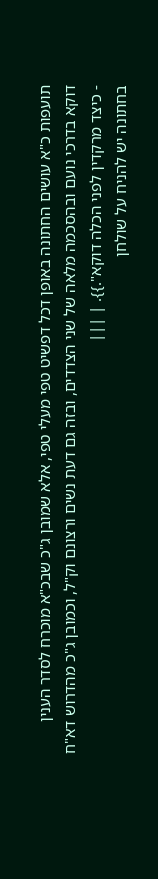תועפות כ"א עושים החתונה באופן דכל דפשיט טפי מעלי טפי, אלא שמובן ג"כ שבכ"א מוכרח לסדר הענין דוקא בדרכי נועם ובהסכמה מלאה של שני הצדדים, ובזה גם דעת נשים ורצונם וק"ל, וכמובן ג"כ מהדרוש דא"ח - כיצד מרקדין לפני הכלה דוקא".}}. | |||
בחתונה יש להניח על שולחן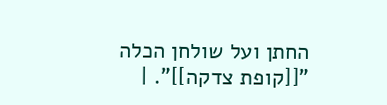החתן ועל שולחן הכלה "[[קופת צדקה]]". |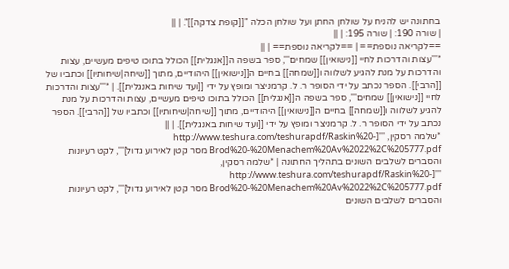בחתונה יש להניח על שולחן החתן ועל שולחן הכלה "[[קופת צדקה]]". | ||
| שורה 190: | שורה 195: | ||
==לקריאה נוספת== | ==לקריאה נוספת== | ||
*'''עצות והדרכות לחיי [[נישואין]] שמחים''', ספר בשפה ה[[אנגלית]] הכולל בתוכו טיפים מעשיים, עצות והדרכות על מנת להגיע לשלווה ו[[שמחה]] בחיים ה[[נישואין]] היהודיים, מתוך [[שיחה|שיחותיו]] וכתביו של [[הרבי]]. הספר נכתב על ידי הסופר ר. ל. קרמניצר ומופץ על ידי [[ועד שיחות באנגלית]]. | *'''עצות והדרכות לחיי [[נישואין]] שמחים''', ספר בשפה ה[[אנגלית]] הכולל בתוכו טיפים מעשיים, עצות והדרכות על מנת להגיע לשלווה ו[[שמחה]] בחיים ה[[נישואין]] היהודיים, מתוך [[שיחה|שיחותיו]] וכתביו של [[הרבי]]. הספר נכתב על ידי הסופר ר. ל. קרמניצר ומופץ על ידי [[ועד שיחות באנגלית]]. | ||
*שלמה רסקין, '''[http://www.teshura.com/teshurapdf/Raskin%20-Brod%20-%20Menachem%20Av%2022%2C%205777.pdf מסר קטן לאירוע גדול]''', לקט רעיונות והסברים לשלבים השונים בתהליך החתונה | *שלמה רסקין, '''[http://www.teshura.com/teshurapdf/Raskin%20-Brod%20-%20Menachem%20Av%2022%2C%205777.pdf מסר קטן לאירוע גדול]''', לקט רעיונות והסברים לשלבים השונים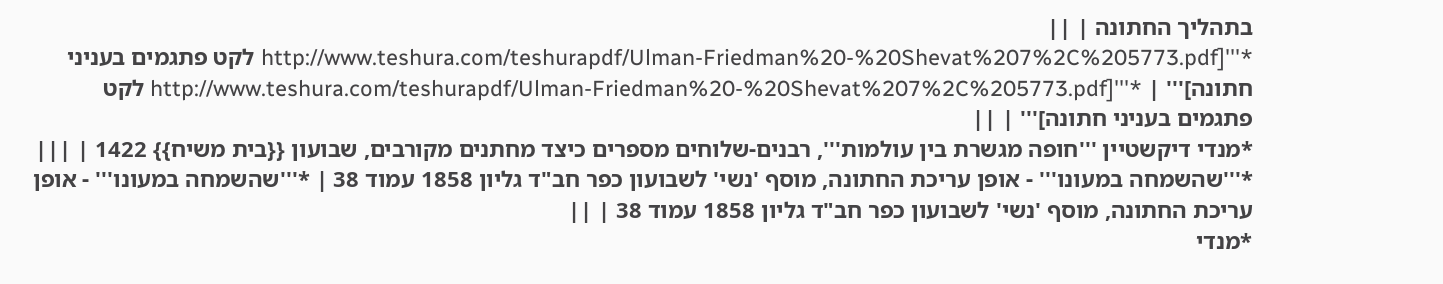בתהליך החתונה | ||
*'''[http://www.teshura.com/teshurapdf/Ulman-Friedman%20-%20Shevat%207%2C%205773.pdf לקט פתגמים בעניני חתונה]''' | *'''[http://www.teshura.com/teshurapdf/Ulman-Friedman%20-%20Shevat%207%2C%205773.pdf לקט פתגמים בעניני חתונה]''' | ||
*מנדי דיקשטיין '''חופה מגשרת בין עולמות''', רבנים-שלוחים מספרים כיצד מחתנים מקורבים, שבועון {{בית משיח}} 1422 | |||
*'''שהשמחה במעונו''' - אופן עריכת החתונה, מוסף 'נשי' לשבועון כפר חב"ד גליון 1858 עמוד 38 | *'''שהשמחה במעונו''' - אופן עריכת החתונה, מוסף 'נשי' לשבועון כפר חב"ד גליון 1858 עמוד 38 | ||
*מנדי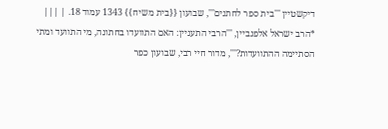דיקשטיין '''בית ספר לחתנים''', שבועון {{בית משיח}} 1343 עמוד 18. | |||
*הרב ישראל אלפנביין, '''הרבי התעניין: האם התוועדו בחתונה, מי התוועד ומתי הסתיימה ההתוועדות?''', מדור חיי רבי, שבועון כפר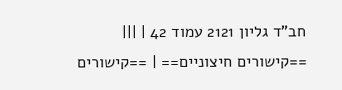חב"ד גליון 2121 עמוד 42 | |||
==קישורים חיצוניים== | ==קישורים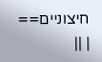חיצוניים== | ||